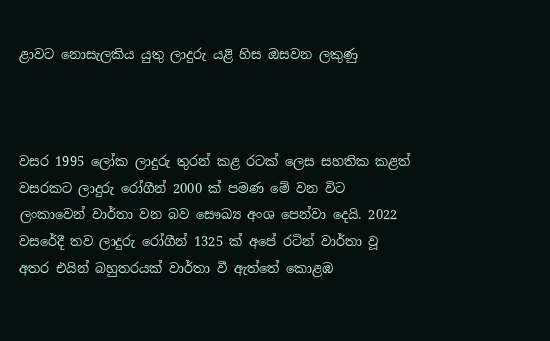ළාවට නොසැලකිය යුතු ලාදුරු යළි හිස ඔසවන ලකුණු



වසර 1995 ලෝක ලාදුරු තුරන් කළ රටක් ලෙස සහතික කළත් වසරකට ලාදුරු රෝගීන් 2000 ක් පමණ මේ වන විට ලංකාවෙන් වාර්තා වන බව සෞඛ්‍ය අංශ පෙන්වා දෙයි. 2022 වසරේදී තව ලාදුරු රෝගීන් 1325 ක් අපේ රටින් වාර්තා වූ අතර එයින් බහුතරයක් වාර්තා වී ඇත්තේ කොළඹ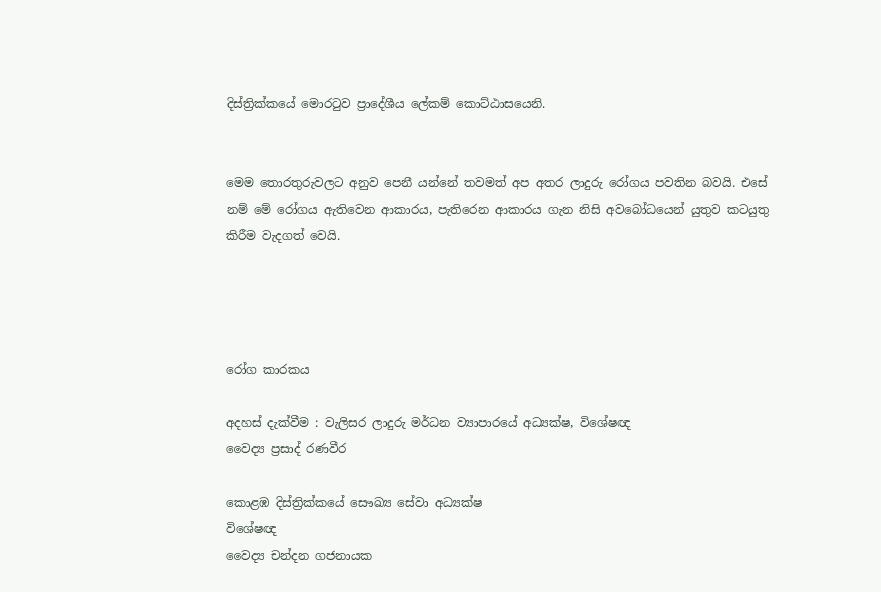දිස්ත්‍රික්කයේ මොරටුව ප්‍රාදේශීය ලේකම් කොට්ඨාසයෙනි.


මෙම තොරතුරුවලට අනුව පෙනී යන්නේ තවමත් අප අතර ලාදුරු රෝගය පවතින බවයි. එසේ නම් මේ රෝගය ඇතිවෙන ආකාරය, පැතිරෙන ආකාරය ගැන නිසි අවබෝධයෙන් යුතුව කටයුතු කිරීම වැදගත් වෙයි.




රෝග කාරකය

අදහස් දැක්වීම : වැලිසර ලාදුරු මර්ධන ව්‍යාපාරයේ අධ්‍යක්ෂ, විශේෂඥ
වෛද්‍ය ප්‍රසාද් රණවීර

කොළඹ දිස්ත්‍රික්කයේ සෞඛ්‍ය සේවා අධ්‍යක්ෂ
විශේෂඥ
වෛද්‍ය චන්දන ගජනායක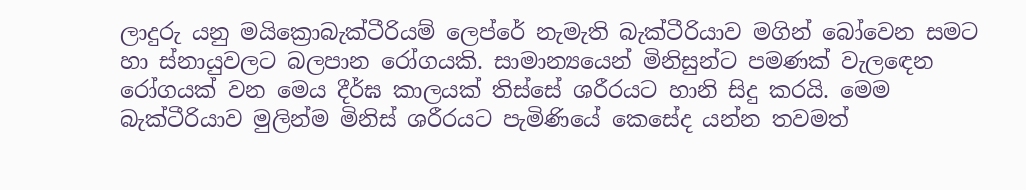ලාදුරු යනු මයික්‍රොබැක්ටීරියම් ලෙප්රේ නැමැති බැක්ටීරියාව මගින් බෝවෙන සමට හා ස්නායුවලට බලපාන රෝගයකි. සාමාන්‍යයෙන් මිනිසුන්ට පමණක් වැලඳෙන රෝගයක් වන මෙය දීර්ඝ කාලයක් තිස්සේ ශරීරයට හානි සිදු කරයි. මෙම බැක්ටීරියාව මුලින්ම මිනිස් ශරීරයට පැමිණියේ කෙසේද යන්න තවමත්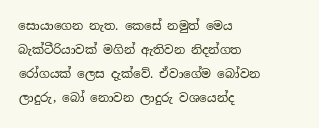සොයාගෙන නැත. කෙසේ නමුත් මෙය බැක්ටීරියාවක් මගින් ඇතිවන නිදන්ගත රෝගයක් ලෙස දැක්වේ. ඒවාගේම බෝවන ලාදුරු, බෝ නොවන ලාදුරු වශයෙන්ද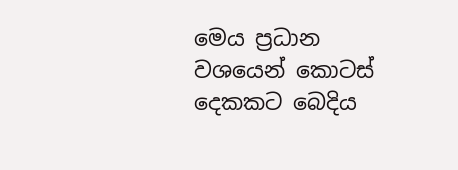මෙය ප්‍රධාන වශයෙන් කොටස් දෙකකට බෙදිය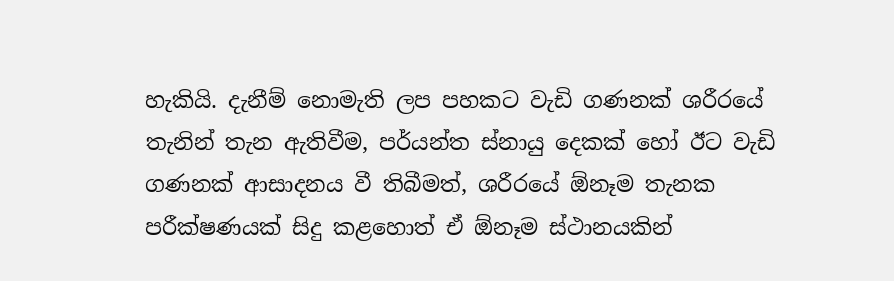හැකියි. දැනීම් නොමැති ලප පහකට වැඩි ගණනක් ශරීරයේ තැනින් තැන ඇතිවීම, පර්යන්ත ස්නායු දෙකක් හෝ ඊට වැඩි ගණනක් ආසාදනය වී තිබීමත්, ශරීරයේ ඕනෑම තැනක පරීක්ෂණයක් සිදු කළහොත් ඒ ඕනෑම ස්ථානයකින්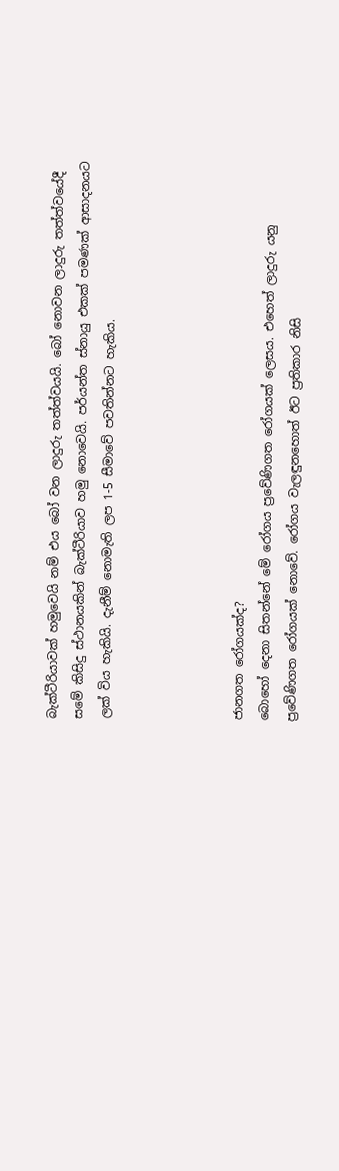බැක්ටීරියාවක් හමුවෙයි නම් එය බෝ වන ලාදුරු තත්ත්වයයි. බෝ නොවන ලාදුරු තත්ත්වයේදී සමේ කිසිදු ස්ථානයකින් බැක්ටීරියාව හමු නොවෙයි. පර්යන්ත ස්නායු එකක් පමණක් ආසාදනයට ලක් විය හැකියි. දැනීම් නොමැති ලප 1-5 සීමාවේ පවතින්නට හැකිය.




ජානගත රෝගයක්ද?
බොහෝ දෙනා සිතන්නේ මේ රෝගය ප්‍රවේණිගත රෝගයක් ලෙසය. එහෙත් ලාදුරු යනු ප්‍රවේණිගත රෝගයක් නොවේ. රෝගය වැලඳුනහොත් ඊට ප්‍රතිකාර නිසි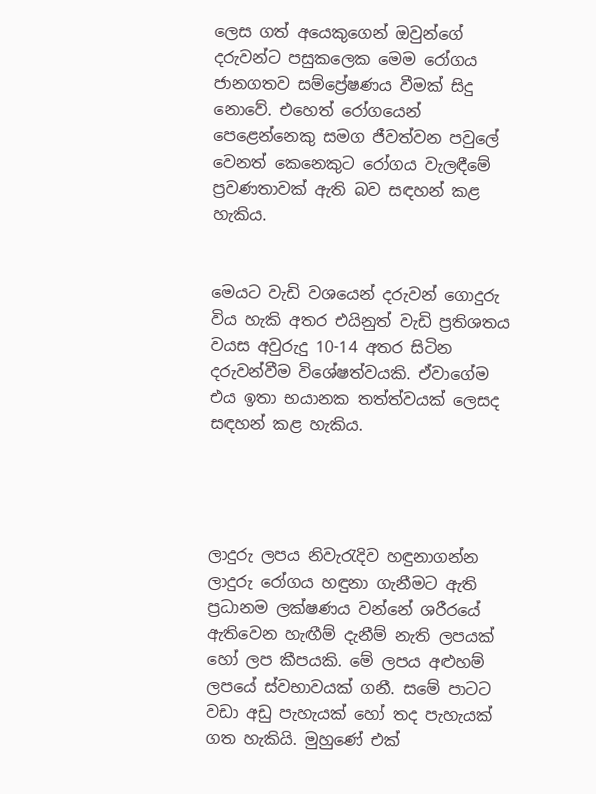ලෙස ගත් අයෙකුගෙන් ඔවුන්ගේ දරුවන්ට පසුකලෙක මෙම රෝගය ජානගතව සම්ප්‍රේෂණය වීමක් සිදු නොවේ. එහෙත් රෝගයෙන් පෙළෙන්නෙකු සමග ජීවත්වන පවුලේ වෙනත් කෙනෙකුට රෝගය වැලඳීමේ ප්‍රවණතාවක් ඇති බව සඳහන් කළ හැකිය.


මෙයට වැඩි වශයෙන් දරුවන් ගොදුරු විය හැකි අතර එයිනුත් වැඩි ප්‍රතිශතය වයස අවුරුදු 10-14 අතර සිටින දරුවන්වීම විශේෂත්වයකි. ඒවාගේම එය ඉතා භයානක තත්ත්වයක් ලෙසද සඳහන් කළ හැකිය.




ලාදුරු ලපය නිවැරැදිව හඳුනාගන්න
ලාදුරු රෝගය හඳුනා ගැනීමට ඇති ප්‍රධානම ලක්ෂණය වන්නේ ශරීරයේ ඇතිවෙන හැඟීම් දැනීම් නැති ලපයක් හෝ ලප කීපයකි. මේ ලපය අළුහම් ලපයේ ස්වභාවයක් ගනී. සමේ පාටට වඩා අඩු පැහැයක් හෝ තද පැහැයක් ගත හැකියි. මුහුණේ එක්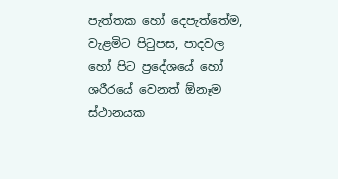පැත්තක හෝ දෙපැත්තේම, වැළමිට පිටුපස, පාදවල හෝ පිට ප්‍රදේශයේ හෝ ශරීරයේ වෙනත් ඕනෑම ස්ථානයක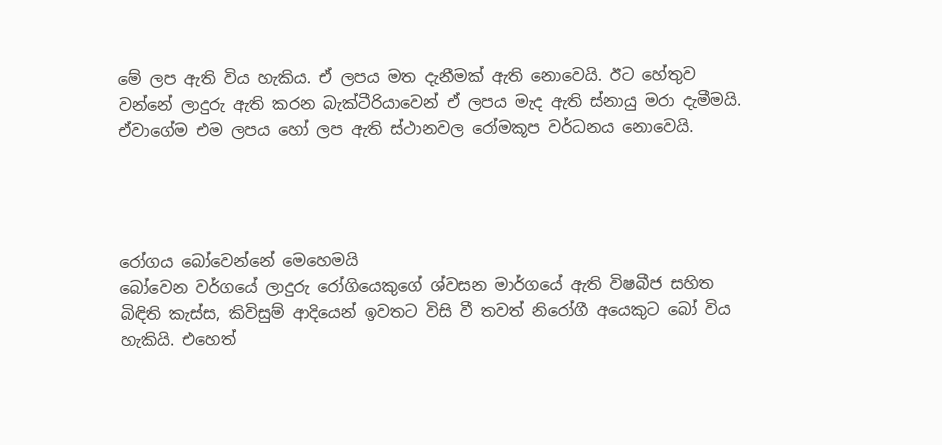මේ ලප ඇති විය හැකිය. ඒ ලපය මත දැනීමක් ඇති නොවෙයි. ඊට හේතුව වන්නේ ලාදුරු ඇති කරන බැක්ටීරියාවෙන් ඒ ලපය මැද ඇති ස්නායු මරා දැමීමයි. ඒවාගේම එම ලපය හෝ ලප ඇති ස්ථානවල රෝමකූප වර්ධනය නොවෙයි.




රෝගය බෝවෙන්නේ මෙහෙමයි
බෝවෙන වර්ගයේ ලාදුරු රෝගියෙකුගේ ශ්වසන මාර්ගයේ ඇති විෂබීජ සහිත බිඳිති කැස්ස, කිවිසුම් ආදියෙන් ඉවතට විසි වී තවත් නිරෝගී අයෙකුට බෝ විය හැකියි. එහෙත්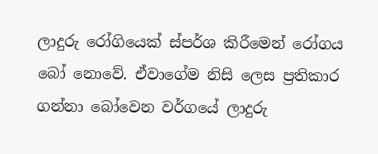ලාදුරු රෝගියෙක් ස්පර්ශ කිරීමෙන් රෝගය බෝ නොවේ. ඒවාගේම නිසි ලෙස ප්‍රතිකාර ගන්නා බෝවෙන වර්ගයේ ලාදුරු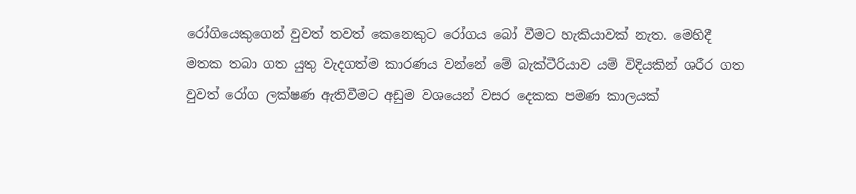රෝගියෙකුගෙන් වුවත් තවත් කෙනෙකුට රෝගය බෝ වීමට හැකියාවක් නැත. මෙහිදී මතක තබා ගත යුතු වැදගත්ම කාරණය වන්නේ මේ බැක්ටීරියාව යම් විදියකින් ශරීර ගත වුවත් රෝග ලක්ෂණ ඇතිවීමට අඩුම වශයෙන් වසර දෙකක පමණ කාලයක්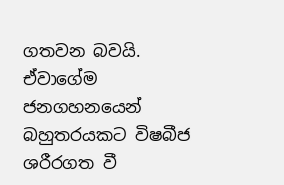ගතවන බවයි. ඒවාගේම ජනගහනයෙන් බහුතරයකට විෂබීජ ශරීරගත වී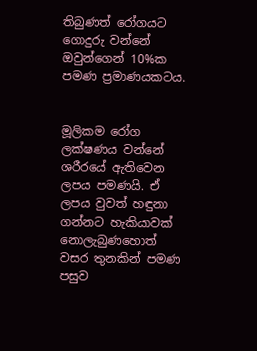තිබුණත් රෝගයට ගොදුරු වන්නේ ඔවුන්ගෙන් 10%ක පමණ ප්‍රමාණයකටය.


මූලිකම රෝග ලක්ෂණය වන්නේ ශරීරයේ ඇතිවෙන ලපය පමණයි. ඒ ලපය වුවත් හඳුනා ගන්නට හැකියාවක් නොලැබුණහොත් වසර තුනකින් පමණ පසුව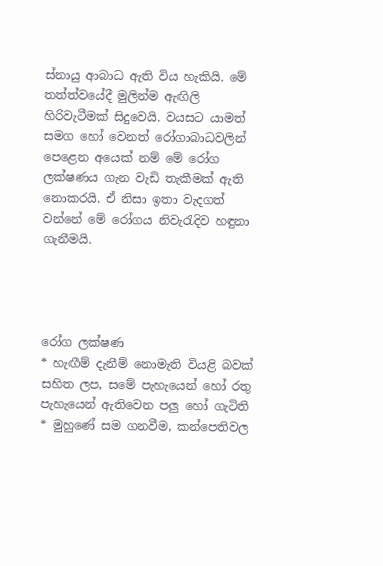ස්නායු ආබාධ ඇති විය හැකියි. මේ තත්ත්වයේදී මුලින්ම ඇඟිලි හිරිවැටීමක් සිදුවෙයි. වයසට යාමත් සමග හෝ වෙනත් රෝගාබාධවලින් පෙළෙන අයෙක් නම් මේ රෝග ලක්ෂණය ගැන වැඩි තැකීමක් ඇති නොකරයි. ඒ නිසා ඉතා වැදගත් වන්නේ මේ රෝගය නිවැරැදිව හඳුනා ගැනීමයි.




රෝග ලක්ෂණ
* හැඟීම් දැනීම් නොමැති වියළි බවක් සහිත ලප, සමේ පැහැයෙන් හෝ රතු පැහැයෙන් ඇතිවෙන පලු හෝ ගැටිති
* මුහුණේ සම ගනවීම, කන්පෙතිවල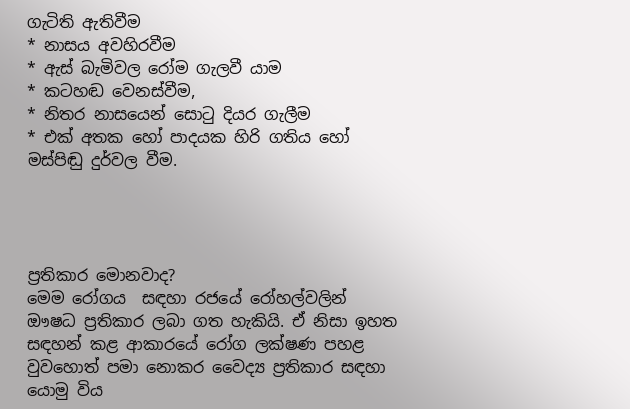ගැටිති ඇතිවීම
* නාසය අවහිරවීම
* ඇස් බැමිවල රෝම ගැලවී යාම
* කටහඬ වෙනස්වීම,
* නිතර නාසයෙන් සොටු දියර ගැලීම
* එක් අතක හෝ පාදයක හිරි ගතිය හෝ මස්පිඬු දුර්වල වීම.




ප්‍රතිකාර මොනවාද?
මෙම රෝගය  සඳහා රජයේ රෝහල්වලින් ඖෂධ ප්‍රතිකාර ලබා ගත හැකියි. ඒ නිසා ඉහත සඳහන් කළ ආකාරයේ රෝග ලක්ෂණ පහළ වුවහොත් පමා නොකර වෛද්‍ය ප්‍රතිකාර සඳහා යොමු විය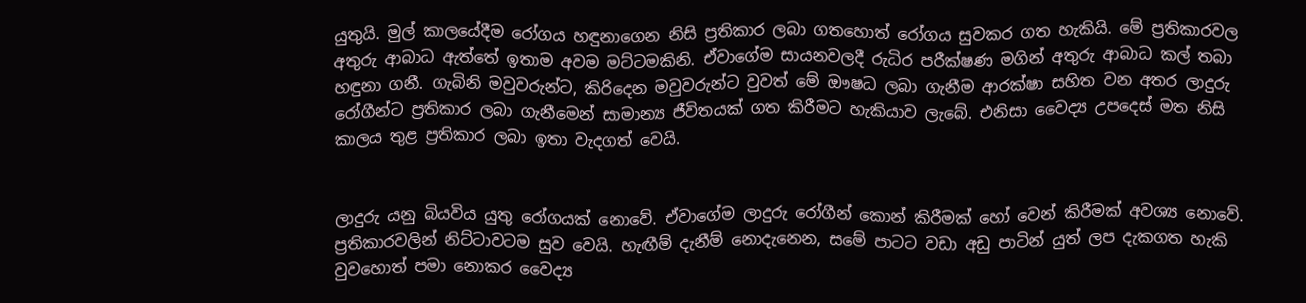යුතුයි. මුල් කාලයේදීම රෝගය හඳුනාගෙන නිසි ප්‍රතිකාර ලබා ගතහොත් රෝගය සුවකර ගත හැකියි. මේ ප්‍රතිකාරවල අතුරු ආබාධ ඇත්තේ ඉතාම අවම මට්ටමකිනි. ඒවාගේම සායනවලදී රුධිර පරීක්ෂණ මගින් අතුරු ආබාධ කල් තබා හඳුනා ගනී. ගැබිනි මවුවරුන්ට, කිරිදෙන මවුවරුන්ට වුවත් මේ ඖෂධ ලබා ගැනීම ආරක්ෂා සහිත වන අතර ලාදුරු රෝගීන්ට ප්‍රතිකාර ලබා ගැනීමෙන් සාමාන්‍ය ජීවිතයක් ගත කිරීමට හැකියාව ලැබේ. එනිසා වෛද්‍ය උපදෙස් මත නිසි කාලය තුළ ප්‍රතිකාර ලබා ඉතා වැදගත් වෙයි.


ලාදුරු යනු බියවිය යුතු රෝගයක් නොවේ. ඒවාගේම ලාදුරු රෝගීන් කොන් කිරීමක් හෝ වෙන් කිරීමක් අවශ්‍ය නොවේ. ප්‍රතිකාරවලින් නිට්ටාවටම සුව වෙයි. හැඟීම් දැනීම් නොදැනෙන, සමේ පාටට වඩා අඩු පාටින් යුත් ලප දැකගත හැකි වුවහොත් පමා නොකර වෛද්‍ය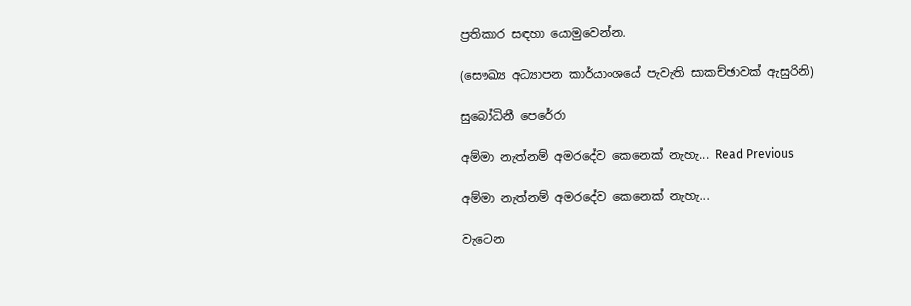ප්‍රතිකාර සඳහා යොමුවෙන්න.

(සෞඛ්‍ය අධ්‍යාපන කාර්යාංශයේ පැවැති සාකච්ඡාවක් ඇසුරිනි)

සුබෝධිනී පෙරේරා

අම්මා නැත්නම් අමරදේව කෙනෙක් නැහැ... Read Previous

අම්මා නැත්නම් අමරදේව කෙනෙක් නැහැ...

වැටෙන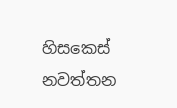හිසකෙස්  නවත්තන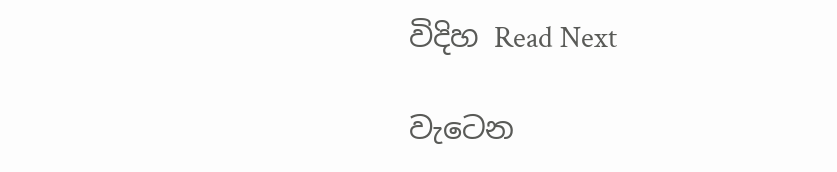විදිහ Read Next

වැටෙන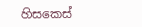හිසකෙස්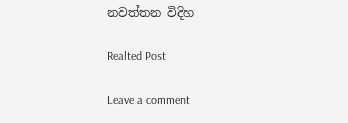නවත්තන විදිහ

Realted Post

Leave a comment